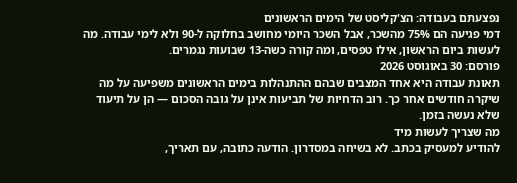נפצעתם בעבודה: הצ'קליסט של הימים הראשונים
דמי פגיעה הם 75% מהשכר, אבל השכר היומי מחושב בחלוקה ל-90 ולא לימי עבודה. מה לעשות ביום הראשון, אילו טפסים, ומה קורה כשה-13 שבועות נגמרים.
פורסם: 30 באוגוסט 2026
תאונת עבודה היא אחד המצבים שבהם ההתנהלות בימים הראשונים משפיעה על מה שיקרה חודשים אחר כך. רוב הדחיות של תביעות אינן על גובה הסכום — הן על תיעוד שלא נעשה בזמן.
מה שצריך לעשות מיד
להודיע למעסיק בכתב. לא בשיחה במסדרון. הודעה כתובה, עם תאריך,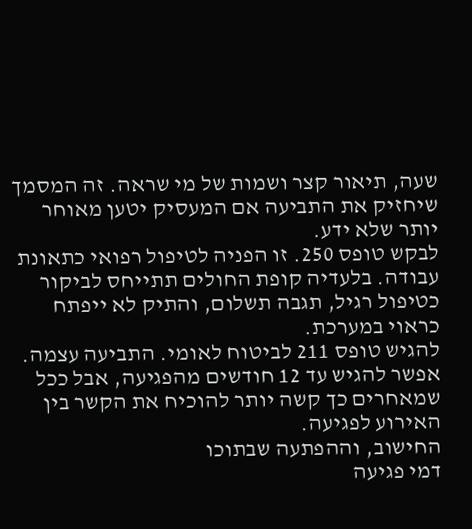שעה, תיאור קצר ושמות של מי שראה. זה המסמך שיחזיק את התביעה אם המעסיק יטען מאוחר יותר שלא ידע.
לבקש טופס 250. זו הפניה לטיפול רפואי כתאונת עבודה. בלעדיה קופת החולים תתייחס לביקור כטיפול רגיל, תגבה תשלום, והתיק לא ייפתח כראוי במערכת.
להגיש טופס 211 לביטוח לאומי. התביעה עצמה. אפשר להגיש עד 12 חודשים מהפגיעה, אבל ככל שמאחרים כך קשה יותר להוכיח את הקשר בין האירוע לפגיעה.
החישוב, וההפתעה שבתוכו
דמי פגיעה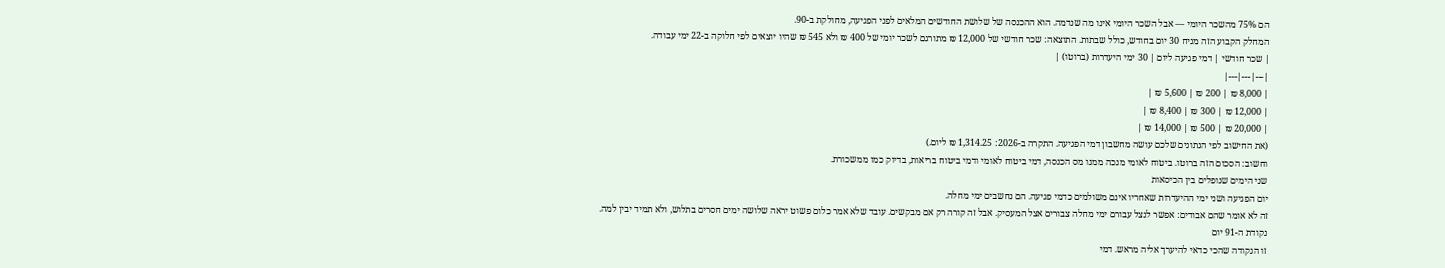הם 75% מהשכר היומי — אבל השכר היומי אינו מה שנדמה. הוא ההכנסה של שלושת החודשים המלאים לפני הפגיעה, מחולקת ב-90.
המחלק הקבוע הזה מניח 30 יום בחודש, כולל שבתות. התוצאה: שכר חודשי של 12,000 ₪ מתורגם לשכר יומי של 400 ₪ ולא 545 ₪ שהיו יוצאים לפי חלוקה ב-22 ימי עבודה.
| שכר חודשי | דמי פגיעה ליום | 30 ימי היעדרות (ברוטו) |
|---|---|---|
| 8,000 ₪ | 200 ₪ | 5,600 ₪ |
| 12,000 ₪ | 300 ₪ | 8,400 ₪ |
| 20,000 ₪ | 500 ₪ | 14,000 ₪ |
(את החישוב לפי הנתונים שלכם עושה מחשבון דמי הפגיעה. התקרה ב-2026: 1,314.25 ₪ ליום.)
וחשוב: הסכום הזה ברוטו. ביטוח לאומי מנכה ממנו מס הכנסה, דמי ביטוח לאומי ודמי ביטוח בריאות, בדיוק כמו ממשכורת.
שני הימים שנופלים בין הכיסאות
יום הפגיעה ושני ימי ההיעדרות שאחריו אינם משולמים כדמי פגיעה. הם נחשבים ימי מחלה.
זה לא אומר שהם אבודים: אפשר לנצל עבורם ימי מחלה צבורים אצל המעסיק. אבל זה קורה רק אם מבקשים. עובד שלא אמר כלום פשוט יראה שלושה ימים חסרים בתלוש, ולא תמיד יבין למה.
נקודת ה-91 יום
זו הנקודה שהכי כדאי להיערך אליה מראש. דמי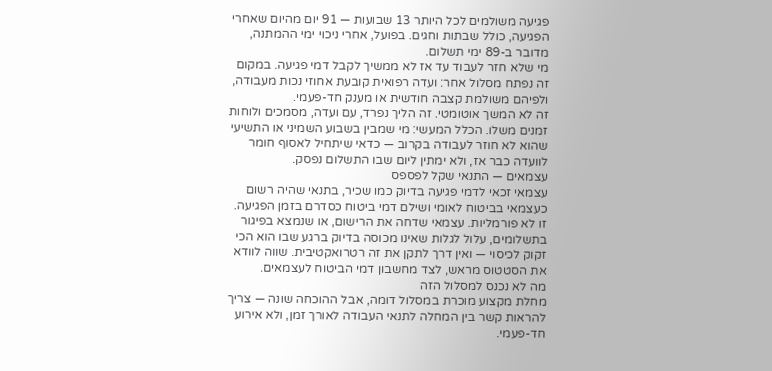פגיעה משולמים לכל היותר 13 שבועות — 91 יום מהיום שאחרי הפגיעה, כולל שבתות וחגים. בפועל, אחרי ניכוי ימי ההמתנה, מדובר ב-89 ימי תשלום.
מי שלא חזר לעבוד עד אז לא ממשיך לקבל דמי פגיעה. במקום זה נפתח מסלול אחר: ועדה רפואית קובעת אחוזי נכות מעבודה, ולפיהם משולמת קצבה חודשית או מענק חד-פעמי.
זה לא המשך אוטומטי. זה הליך נפרד, עם ועדה, מסמכים ולוחות זמנים משלו. הכלל המעשי: מי שמבין בשבוע השמיני או התשיעי שהוא לא חוזר לעבודה בקרוב — כדאי שיתחיל לאסוף חומר לוועדה כבר אז, ולא ימתין ליום שבו התשלום נפסק.
עצמאים — התנאי שקל לפספס
עצמאי זכאי לדמי פגיעה בדיוק כמו שכיר, בתנאי שהיה רשום כעצמאי בביטוח לאומי ושילם דמי ביטוח כסדרם בזמן הפגיעה.
זו לא פורמליות. עצמאי שדחה את הרישום, או שנמצא בפיגור בתשלומים, עלול לגלות שאינו מכוסה בדיוק ברגע שבו הוא הכי זקוק לכיסוי — ואין דרך לתקן את זה רטרואקטיבית. שווה לוודא את הסטטוס מראש, לצד מחשבון דמי הביטוח לעצמאים.
מה לא נכנס למסלול הזה
מחלת מקצוע מוכרת במסלול דומה, אבל ההוכחה שונה — צריך להראות קשר בין המחלה לתנאי העבודה לאורך זמן, ולא אירוע חד-פעמי.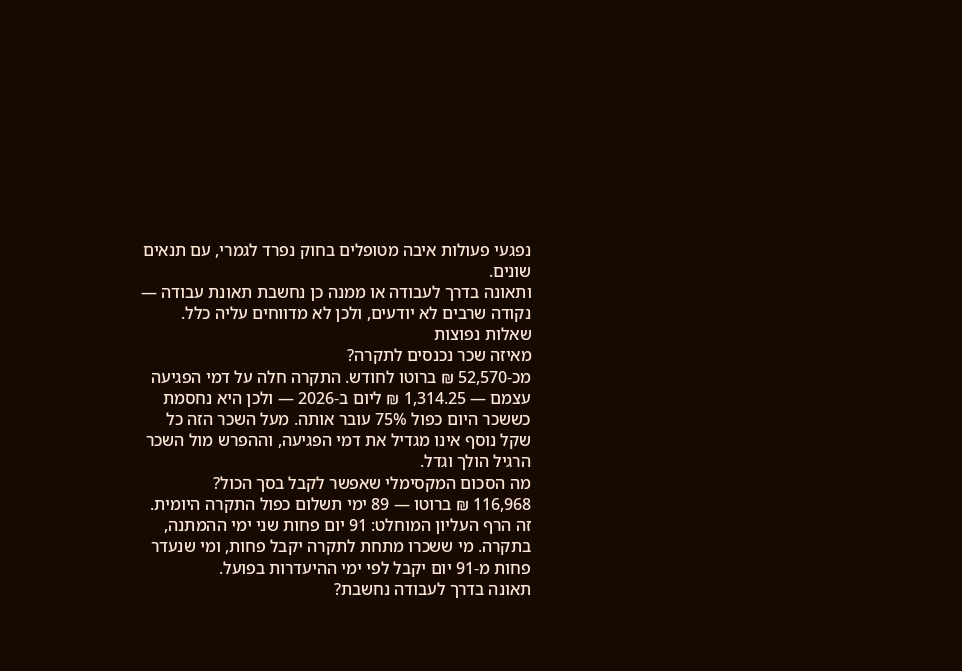נפגעי פעולות איבה מטופלים בחוק נפרד לגמרי, עם תנאים שונים.
ותאונה בדרך לעבודה או ממנה כן נחשבת תאונת עבודה — נקודה שרבים לא יודעים, ולכן לא מדווחים עליה כלל.
שאלות נפוצות
מאיזה שכר נכנסים לתקרה?
מכ-52,570 ₪ ברוטו לחודש. התקרה חלה על דמי הפגיעה עצמם — 1,314.25 ₪ ליום ב-2026 — ולכן היא נחסמת כששכר היום כפול 75% עובר אותה. מעל השכר הזה כל שקל נוסף אינו מגדיל את דמי הפגיעה, וההפרש מול השכר הרגיל הולך וגדל.
מה הסכום המקסימלי שאפשר לקבל בסך הכול?
116,968 ₪ ברוטו — 89 ימי תשלום כפול התקרה היומית. זה הרף העליון המוחלט: 91 יום פחות שני ימי ההמתנה, בתקרה. מי ששכרו מתחת לתקרה יקבל פחות, ומי שנעדר פחות מ-91 יום יקבל לפי ימי ההיעדרות בפועל.
תאונה בדרך לעבודה נחשבת?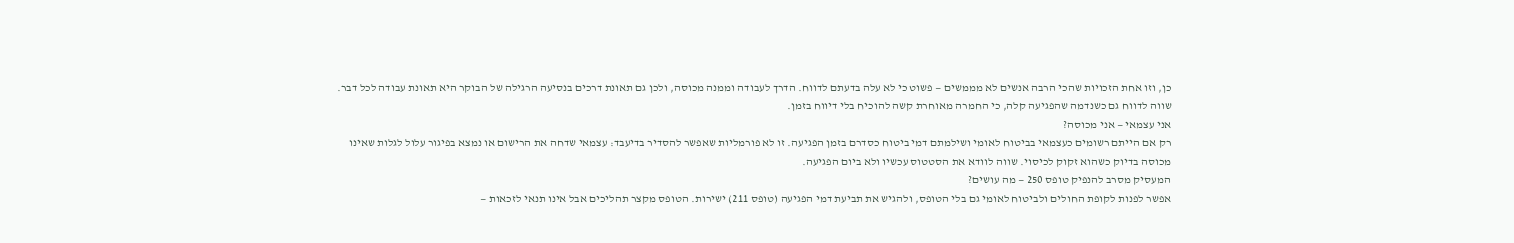כן, וזו אחת הזכויות שהכי הרבה אנשים לא מממשים — פשוט כי לא עלה בדעתם לדווח. הדרך לעבודה וממנה מכוסה, ולכן גם תאונת דרכים בנסיעה הרגילה של הבוקר היא תאונת עבודה לכל דבר. שווה לדווח גם כשנדמה שהפגיעה קלה, כי החמרה מאוחרת קשה להוכיח בלי דיווח בזמן.
אני עצמאי — אני מכוסה?
רק אם הייתם רשומים כעצמאי בביטוח לאומי ושילמתם דמי ביטוח כסדרם בזמן הפגיעה. זו לא פורמליות שאפשר להסדיר בדיעבד: עצמאי שדחה את הרישום או נמצא בפיגור עלול לגלות שאינו מכוסה בדיוק כשהוא זקוק לכיסוי. שווה לוודא את הסטטוס עכשיו ולא ביום הפגיעה.
המעסיק מסרב להנפיק טופס 250 — מה עושים?
אפשר לפנות לקופת החולים ולביטוח לאומי גם בלי הטופס, ולהגיש את תביעת דמי הפגיעה (טופס 211) ישירות. הטופס מקצר תהליכים אבל אינו תנאי לזכאות —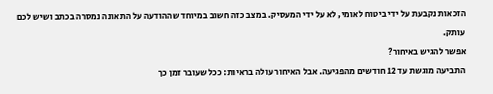הזכאות נקבעת על ידי ביטוח לאומי, לא על ידי המעסיק. במצב כזה חשוב במיוחד שההודעה על התאונה נמסרה בכתב ושיש לכם עותק.
אפשר להגיש באיחור?
התביעה מוגשת עד 12 חודשים מהפגיעה. אבל האיחור עולה בראיות: ככל שעובר זמן כך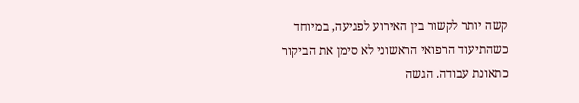קשה יותר לקשור בין האירוע לפגיעה, במיוחד כשהתיעוד הרפואי הראשוני לא סימן את הביקור כתאונת עבודה. הגשה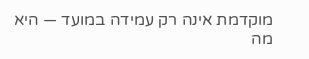מוקדמת אינה רק עמידה במועד — היא מה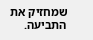שמחזיק את התביעה.